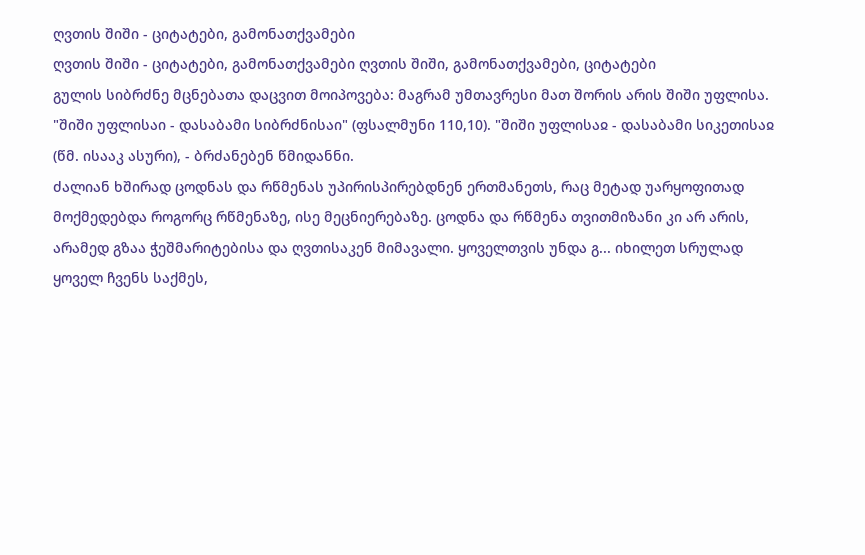ღვთის შიში - ციტატები, გამონათქვამები
ღვთის შიში - ციტატები, გამონათქვამები ღვთის შიში, გამონათქვამები, ციტატები
გულის სიბრძნე მცნებათა დაცვით მოიპოვება: მაგრამ უმთავრესი მათ შორის არის შიში უფლისა. "შიში უფლისაი - დასაბამი სიბრძნისაი" (ფსალმუნი 110,10). "შიში უფლისაჲ - დასაბამი სიკეთისაჲ (წმ. ისააკ ასური), - ბრძანებენ წმიდანნი.
ძალიან ხშირად ცოდნას და რწმენას უპირისპირებდნენ ერთმანეთს, რაც მეტად უარყოფითად მოქმედებდა როგორც რწმენაზე, ისე მეცნიერებაზე. ცოდნა და რწმენა თვითმიზანი კი არ არის, არამედ გზაა ჭეშმარიტებისა და ღვთისაკენ მიმავალი. ყოველთვის უნდა გ... იხილეთ სრულად
ყოველ ჩვენს საქმეს,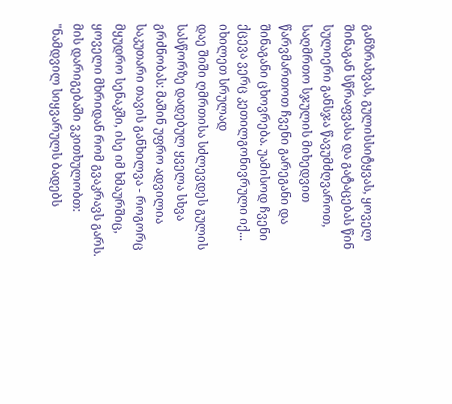განზრახვას, გულისსიტყვას, ყოველ შინაგან სწრაფვასა და გატაცებას წინ სულიერი განსჯა წავუმძღვაროთ, საღმრთო სჯულის მიხედვით წარვმართოთ ჩვენი გარეგანი და შინაგანი ცხოვრება. უამისოდ ჩვენი ქცევა ვერც კეთილგონივრული იქ... იხილეთ სრულად
დაე შიში ღმრთისა სძლევდეს გულის სასწორზე დადებულ ყველა სხვა გრძნობას: მაშინ უფრო ადვილია საკუთარი თავის განხილვა - როგორც მყუდრო სენაკში, ისე იმ ხმაურშიც, ყოველი მხრიდან რომ გვაკრავს გარს.
მის დარიგებაში ვკითხულობთ: "ნამდვილ სიყვარულს ბადებს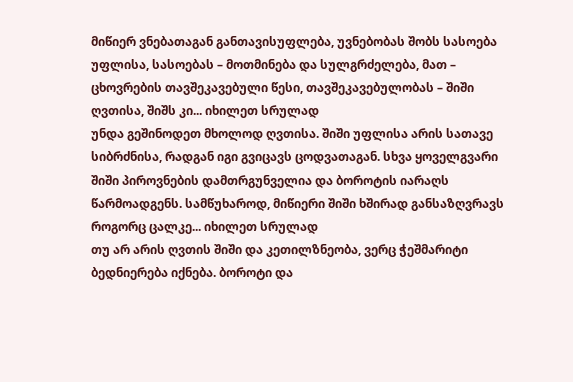მიწიერ ვნებათაგან განთავისუფლება, უვნებობას შობს სასოება უფლისა, სასოებას – მოთმინება და სულგრძელება, მათ – ცხოვრების თავშეკავებული წესი, თავშეკავებულობას – შიში ღვთისა, შიშს კი... იხილეთ სრულად
უნდა გეშინოდეთ მხოლოდ ღვთისა. შიში უფლისა არის სათავე სიბრძნისა, რადგან იგი გვიცავს ცოდვათაგან. სხვა ყოველგვარი შიში პიროვნების დამთრგუნველია და ბოროტის იარაღს წარმოადგენს. სამწუხაროდ, მიწიერი შიში ხშირად განსაზღვრავს როგორც ცალკე... იხილეთ სრულად
თუ არ არის ღვთის შიში და კეთილზნეობა, ვერც ჭეშმარიტი ბედნიერება იქნება. ბოროტი და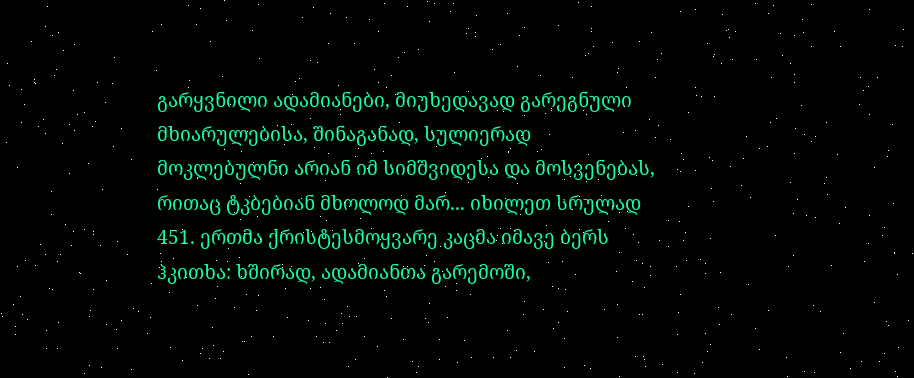გარყვნილი ადამიანები, მიუხედავად გარეგნული მხიარულებისა, შინაგანად, სულიერად მოკლებულნი არიან იმ სიმშვიდესა და მოსვენებას, რითაც ტკბებიან მხოლოდ მარ... იხილეთ სრულად
451. ერთმა ქრისტესმოყვარე კაცმა იმავე ბერს ჰკითხა: ხშირად, ადამიანთა გარემოში,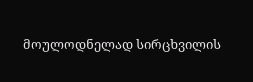მოულოდნელად სირცხვილის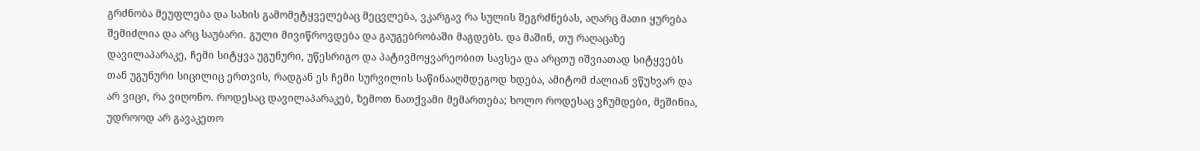გრძნობა მეუფლება და სახის გამომეტყველებაც მეცვლება, ვკარგავ რა სულის შეგრძნებას, აღარც მათი ყურება შემიძლია და არც საუბარი. გული მივიწროვდება და გაუგებრობაში მაგდებს. და მაშინ, თუ რაღაცაზე დავილაპარაკე, ჩემი სიტყვა უგუნური, უწესრიგო და პატივმოყვარეობით სავსეა და არცთუ იშვიათად სიტყვებს თან უგუნური სიცილიც ერთვის, რადგან ეს ჩემი სურვილის საწინააღმდეგოდ ხდება, ამიტომ ძალიან ვწუხვარ და არ ვიცი, რა ვიღონო. როდესაც დავილაპარაკებ, ზემოთ ნათქვამი მემართება; ხოლო როდესაც ვჩუმდები, მეშინია, უდროოდ არ გავაკეთო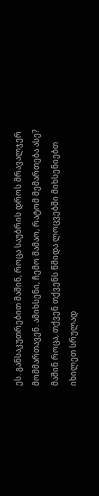ეს. განსაკუთრებით მაშინ, როცა საუბრის დროს მრავალჯერ მომმართავენ. ამიხსენი, ჩემო მამაო, რატომ მემართება ასე? მაშინ როცა, თქვენ თქვენს წმიდა ლოცვებში მიხსენიებთ იხილეთ სრულად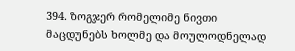394. ზოგჯერ რომელიმე ნივთი მაცდუნებს ხოლმე და მოულოდნელად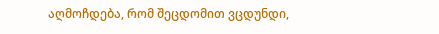აღმოჩდება, რომ შეცდომით ვცდუნდი,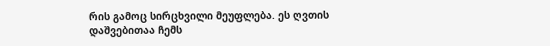რის გამოც სირცხვილი მეუფლება. ეს ღვთის დაშვებითაა ჩემს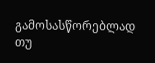გამოსასწორებლად თუ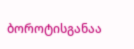ბოროტისგანაა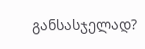განსასჯელად?